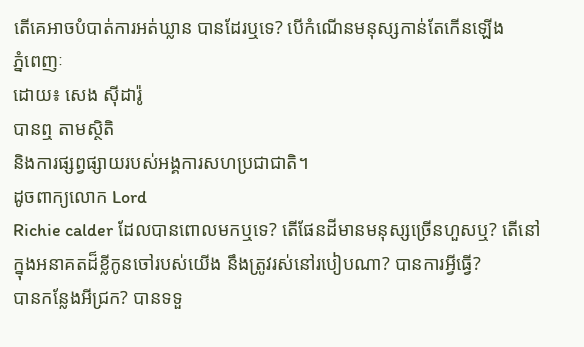តើគេអាចបំបាត់ការអត់ឃ្លាន បានដែរឬទេ? បើកំណើនមនុស្សកាន់តែកើនឡើង
ភ្នំពេញៈ
ដោយ៖ សេង ស៊ីដារ៉ូ
បានឮ តាមស្ថិតិ
និងការផ្សព្វផ្សាយរបស់អង្គការសហប្រជាជាតិ។
ដូចពាក្យលោក Lord
Richie calder ដែលបានពោលមកឬទេ? តើផែនដីមានមនុស្សច្រើនហួសឬ? តើនៅ
ក្នុងអនាគតដ៏ខ្លីកូនចៅរបស់យើង នឹងត្រូវរស់នៅរបៀបណា? បានការអ្វីធ្វើ?
បានកន្លែងអីជ្រក? បានទទួ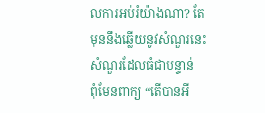លការអប់រំយ៉ាងណា? តែមុននឹងឆ្លើយនូវសំណួរនេះ សំណួរដែលធំជាបន្ទាន់
ពុំមែនពាក្យ “តើបានអី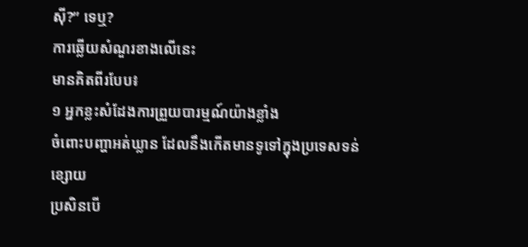ស៊ី?” ទេឬ?
ការឆ្លើយសំណួរខាងលើនេះ
មានគិតពីរបែប៖
១ អ្នកខ្លះសំដែងការព្រួយបារម្មណ៍យ៉ាងខ្លាំង
ចំពោះបញ្ហាអត់ឃ្លាន ដែលនឹងកើតមានទូទៅក្នុងប្រទេសទន់
ខ្សោយ
ប្រសិនបើ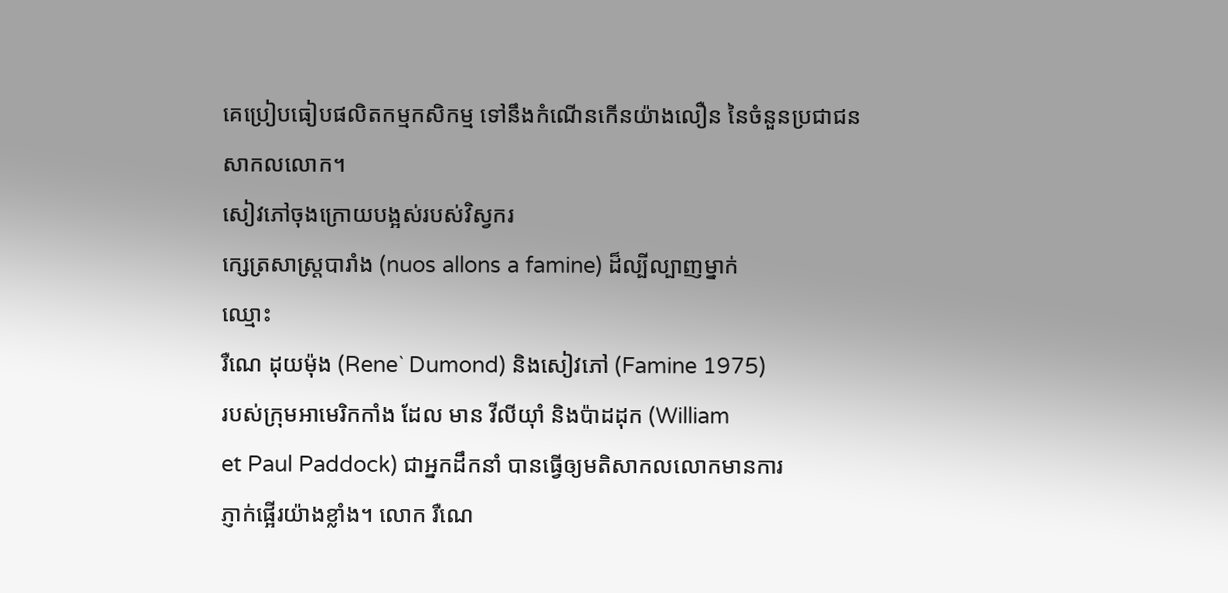គេប្រៀបធៀបផលិតកម្មកសិកម្ម ទៅនឹងកំណើនកើនយ៉ាងលឿន នៃចំនួនប្រជាជន សាកលលោក។
សៀវភៅចុងក្រោយបង្អស់របស់វិស្វករ
ក្សេត្រសាស្ត្របារាំង (nuos allons a famine) ដ៏ល្បីល្បាញម្នាក់
ឈ្មោះ
រឺណេ ដុយម៉ុង (Rene` Dumond) និងសៀវភៅ (Famine 1975)
របស់ក្រុមអាមេរិកកាំង ដែល មាន វីលីយ៉ាំ និងប៉ាដដុក (William
et Paul Paddock) ជាអ្នកដឹកនាំ បានធ្វើឲ្យមតិសាកលលោកមានការ
ភ្ញាក់ផ្អើរយ៉ាងខ្លាំង។ លោក រឺណេ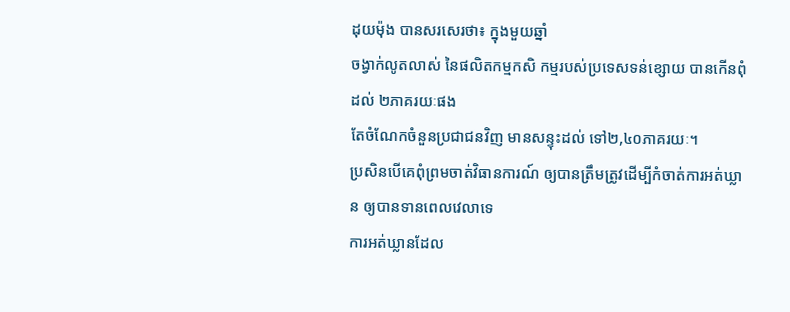ដុយម៉ុង បានសរសេរថា៖ ក្នុងមួយឆ្នាំ
ចង្វាក់លូតលាស់ នៃផលិតកម្មកសិ កម្មរបស់ប្រទេសទន់ខ្សោយ បានកើនពុំដល់ ២ភាគរយៈផង
តែចំណែកចំនួនប្រជាជនវិញ មានសន្ទុះដល់ ទៅ២,៤០ភាគរយៈ។
ប្រសិនបើគេពុំព្រមចាត់វិធានការណ៍ ឲ្យបានត្រឹមត្រូវដើម្បីកំចាត់ការអត់ឃ្លាន ឲ្យបានទានពេលវេលាទេ
ការអត់ឃ្លានដែល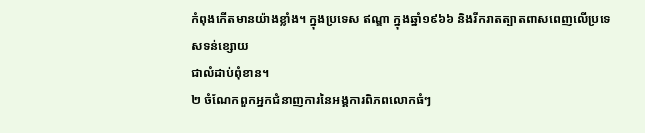កំពុងកើតមានយ៉ាងខ្លាំង។ ក្នុងប្រទេស ឥណ្ឌា ក្នុងឆ្នាំ១៩៦៦ និងរីករាតត្បាតពាសពេញលើប្រទេសទន់ខ្សោយ
ជាលំដាប់ពុំខាន។
២ ចំណែកពួកអ្នកជំនាញការនៃអង្គការពិភពលោកធំៗ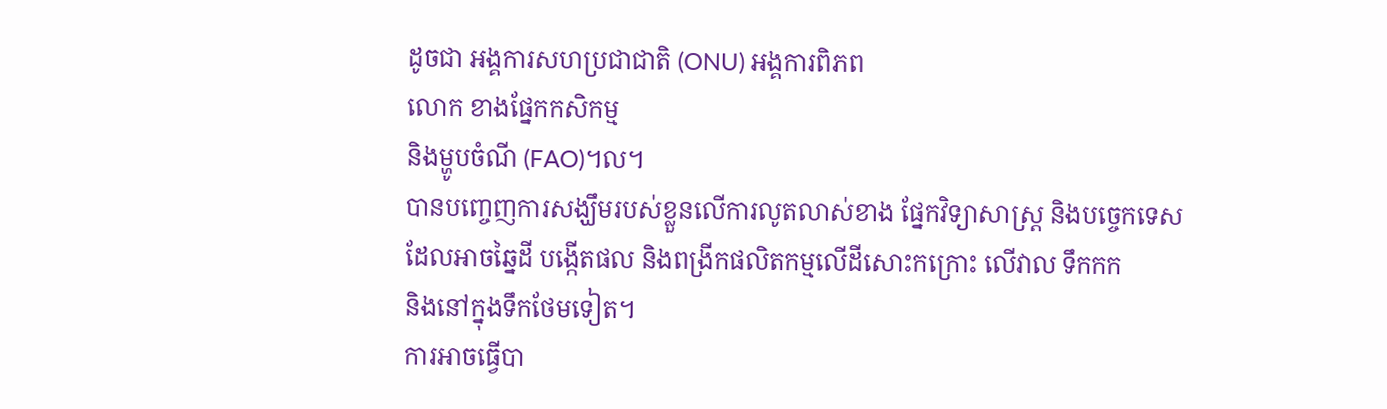ដូចជា អង្គការសហប្រជាជាតិ (ONU) អង្គការពិភព
លោក ខាងផ្នែកកសិកម្ម
និងម្ហូបចំណី (FAO)។ល។
បានបញ្ចេញការសង្ឃឹមរបស់ខ្លួនលើការលូតលាស់ខាង ផ្នែកវិទ្យាសាស្ត្រ និងបច្ចេកទេស
ដែលអាចឆ្នៃដី បង្កើតផល និងពង្រីកផលិតកម្មលើដីសោះកក្រោះ លើវាល ទឹកកក
និងនៅក្នុងទឹកថែមទៀត។
ការអាចធ្វើបា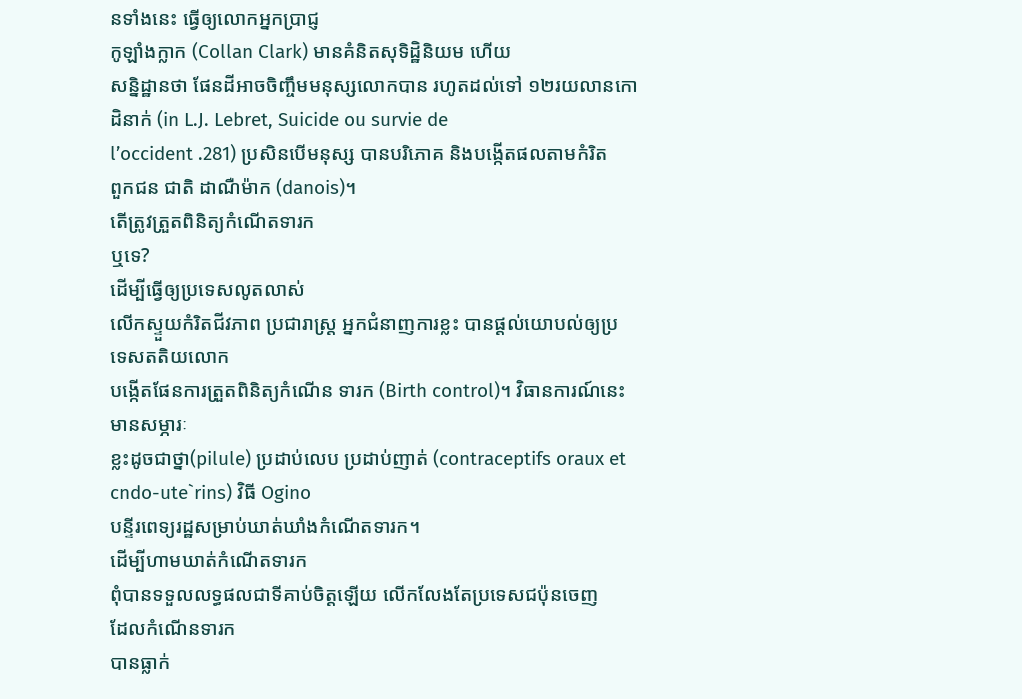នទាំងនេះ ធ្វើឲ្យលោកអ្នកប្រាជ្ញ
កូឡាំងក្លាក (Collan Clark) មានគំនិតសុទិដ្ឋិនិយម ហើយ
សន្និដ្ឋានថា ផែនដីអាចចិញ្ចឹមមនុស្សលោកបាន រហូតដល់ទៅ ១២រយលានកោដិនាក់ (in L.J. Lebret, Suicide ou survie de
l’occident .281) ប្រសិនបើមនុស្ស បានបរិភោគ និងបង្កើតផលតាមកំរិត
ពួកជន ជាតិ ដាណឺម៉ាក (danois)។
តើត្រូវត្រួតពិនិត្យកំណើតទារក
ឬទេ?
ដើម្បីធ្វើឲ្យប្រទេសលូតលាស់
លើកស្ទួយកំរិតជីវភាព ប្រជារាស្ត្រ អ្នកជំនាញការខ្លះ បានផ្តល់យោបល់ឲ្យប្រ
ទេសតតិយលោក
បង្កើតផែនការត្រួតពិនិត្យកំណើន ទារក (Birth control)។ វិធានការណ៍នេះ មានសម្ភារៈ
ខ្លះដូចជាថ្នា(pilule) ប្រដាប់លេប ប្រដាប់ញាត់ (contraceptifs oraux et cndo-ute`rins) វិធី Ogino
បន្ទីរពេទ្យរដ្ឋសម្រាប់ឃាត់ឃាំងកំណើតទារក។
ដើម្បីហាមឃាត់កំណើតទារក
ពុំបានទទួលលទ្ធផលជាទីគាប់ចិត្តឡើយ លើកលែងតែប្រទេសជប៉ុនចេញ
ដែលកំណើនទារក
បានធ្លាក់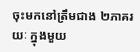ចុះមកនៅត្រឹមជាង ២ភាគរយៈ ក្នុងមួយ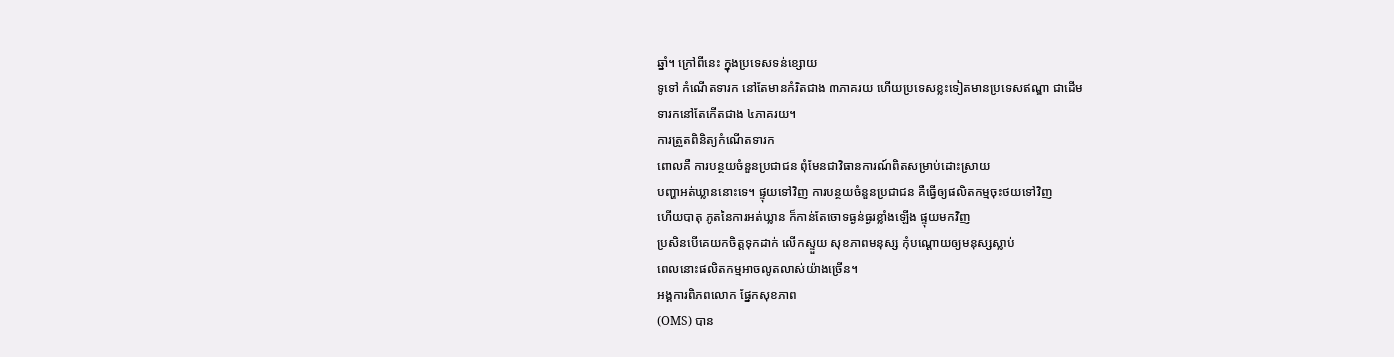ឆ្នាំ។ ក្រៅពីនេះ ក្នុងប្រទេសទន់ខ្សោយ
ទូទៅ កំណើតទារក នៅតែមានកំរិតជាង ៣ភាគរយ ហើយប្រទេសខ្លះទៀតមានប្រទេសឥណ្ឌា ជាដើម
ទារកនៅតែកើតជាង ៤ភាគរយ។
ការត្រួតពិនិត្យកំណើតទារក
ពោលគឺ ការបន្ថយចំនួនប្រជាជន ពុំមែនជាវិធានការណ៍ពិតសម្រាប់ដោះស្រាយ
បញ្ហាអត់ឃ្លាននោះទេ។ ផ្ទុយទៅវិញ ការបន្ថយចំនួនប្រជាជន គឺធ្វើឲ្យផលិតកម្មចុះថយទៅវិញ
ហើយបាតុ ភូតនៃការអត់ឃ្លាន ក៏កាន់តែចោទធ្ងន់ធ្ងរខ្លាំងឡើង ផ្ទុយមកវិញ
ប្រសិនបើគេយកចិត្តទុកដាក់ លើកស្ទួយ សុខភាពមនុស្ស កុំបណ្តោយឲ្យមនុស្សស្លាប់
ពេលនោះផលិតកម្មអាចលូតលាស់យ៉ាងច្រើន។
អង្គការពិភពលោក ផ្នែកសុខភាព
(OMS) បាន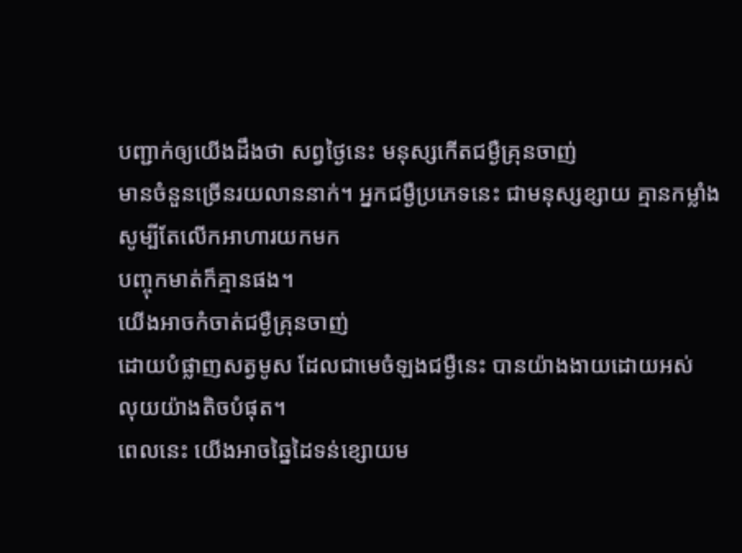បញ្ជាក់ឲ្យយើងដឹងថា សព្វថ្ងៃនេះ មនុស្សកើតជម្ងឺគ្រុនចាញ់
មានចំនួនច្រើនរយលាននាក់។ អ្នកជម្ងឺប្រភេទនេះ ជាមនុស្សខ្សាយ គ្មានកម្លាំង សូម្បីតែលើកអាហារយកមក
បញ្ចុកមាត់ក៏គ្មានផង។
យើងអាចកំចាត់ជម្ងឺគ្រុនចាញ់
ដោយបំផ្លាញសត្វមូស ដែលជាមេចំឡងជម្ងឺនេះ បានយ៉ាងងាយដោយអស់
លុយយ៉ាងតិចបំផុត។
ពេលនេះ យើងអាចឆ្នៃដៃទន់ខ្សោយម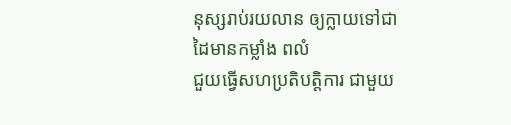នុស្សរាប់រយលាន ឲ្យក្លាយទៅជាដៃមានកម្លាំង ពលំ
ជួយធ្វើសហប្រតិបត្តិការ ជាមួយ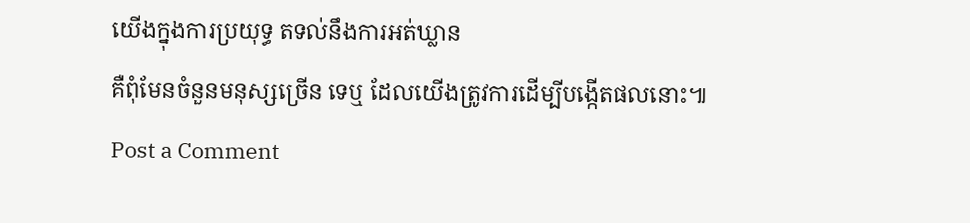យើងក្នុងការប្រយុទ្ធ តទល់នឹងការអត់ឃ្លាន
គឺពុំមែនចំនួនមនុស្សច្រើន ទេឬ ដែលយើងត្រូវការដើម្បីបង្កើតផលនោះ៕
Post a Comment